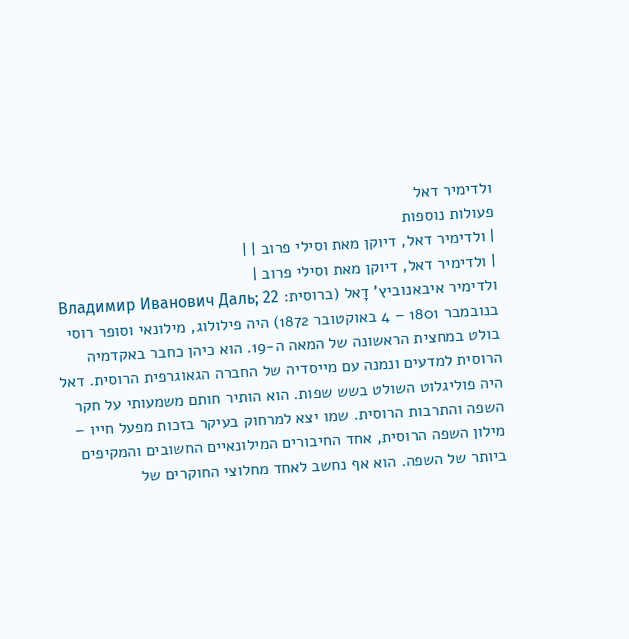ולדימיר דאל
פעולות נוספות
| ולדימיר דאל, דיוקן מאת וסילי פרוב | |
| ולדימיר דאל, דיוקן מאת וסילי פרוב |
ולדימיר איבאנוביץ' דָאל (ברוסית: Владимир Иванович Даль; 22 בנובמבר 1801 – 4 באוקטובר 1872) היה פילולוג, מילונאי וסופר רוסי בולט במחצית הראשונה של המאה ה-19. הוא כיהן כחבר באקדמיה הרוסית למדעים ונמנה עם מייסדיה של החברה הגאוגרפית הרוסית. דאל היה פוליגלוט השולט בשש שפות. הוא הותיר חותם משמעותי על חקר השפה והתרבות הרוסית. שמו יצא למרחוק בעיקר בזכות מפעל חייו – מילון השפה הרוסית, אחד החיבורים המילונאיים החשובים והמקיפים ביותר של השפה. הוא אף נחשב לאחד מחלוצי החוקרים של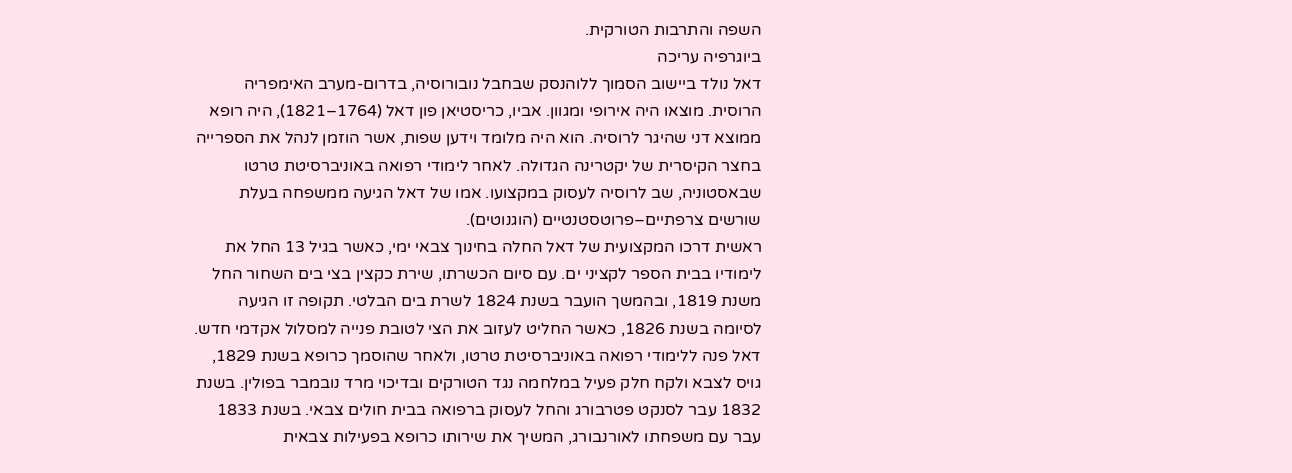השפה והתרבות הטורקית.
ביוגרפיה עריכה
דאל נולד ביישוב הסמוך ללוהנסק שבחבל נובורוסיה, בדרום-מערב האימפריה הרוסית. מוצאו היה אירופי ומגוון. אביו, כריסטיאן פון דאל (1764–1821), היה רופא ממוצא דני שהיגר לרוסיה. הוא היה מלומד וידען שפות, אשר הוזמן לנהל את הספרייה בחצר הקיסרית של יקטרינה הגדולה. לאחר לימודי רפואה באוניברסיטת טרטו שבאסטוניה, שב לרוסיה לעסוק במקצועו. אמו של דאל הגיעה ממשפחה בעלת שורשים צרפתיים–פרוטסטנטיים (הוגנוטים).
ראשית דרכו המקצועית של דאל החלה בחינוך צבאי ימי, כאשר בגיל 13 החל את לימודיו בבית הספר לקציני ים. עם סיום הכשרתו, שירת כקצין בצי בים השחור החל משנת 1819, ובהמשך הועבר בשנת 1824 לשרת בים הבלטי. תקופה זו הגיעה לסיומה בשנת 1826, כאשר החליט לעזוב את הצי לטובת פנייה למסלול אקדמי חדש. דאל פנה ללימודי רפואה באוניברסיטת טרטו, ולאחר שהוסמך כרופא בשנת 1829, גויס לצבא ולקח חלק פעיל במלחמה נגד הטורקים ובדיכוי מרד נובמבר בפולין. בשנת 1832 עבר לסנקט פטרבורג והחל לעסוק ברפואה בבית חולים צבאי. בשנת 1833 עבר עם משפחתו לאורנבורג, המשיך את שירותו כרופא בפעילות צבאית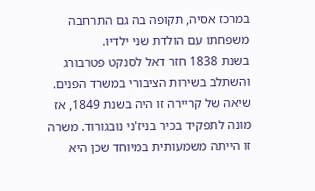במרכז אסיה, תקופה בה גם התרחבה משפחתו עם הולדת שני ילדיו.
בשנת 1838 חזר דאל לסנקט פטרבורג והשתלב בשירות הציבורי במשרד הפנים. שיאה של קריירה זו היה בשנת 1849, אז מונה לתפקיד בכיר בניז'ני נובגורוד. משרה זו הייתה משמעותית במיוחד שכן היא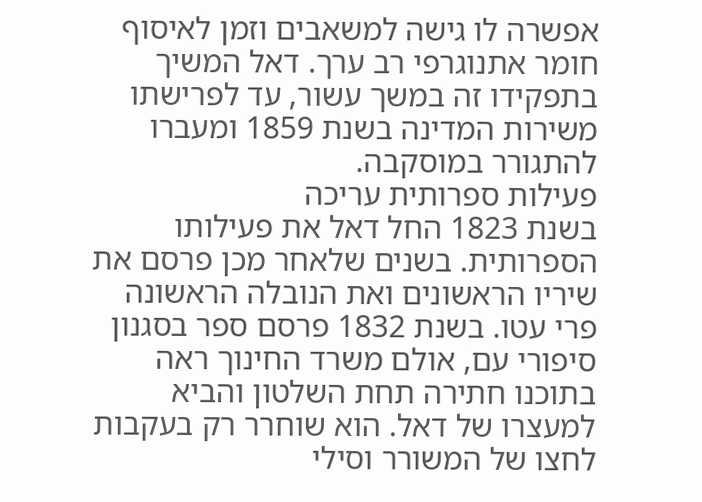אפשרה לו גישה למשאבים וזמן לאיסוף חומר אתנוגרפי רב ערך. דאל המשיך בתפקידו זה במשך עשור, עד לפרישתו משירות המדינה בשנת 1859 ומעברו להתגורר במוסקבה.
פעילות ספרותית עריכה
בשנת 1823 החל דאל את פעילותו הספרותית. בשנים שלאחר מכן פרסם את שיריו הראשונים ואת הנובלה הראשונה פרי עטו. בשנת 1832 פרסם ספר בסגנון סיפורי עם, אולם משרד החינוך ראה בתוכנו חתירה תחת השלטון והביא למעצרו של דאל. הוא שוחרר רק בעקבות לחצו של המשורר וסילי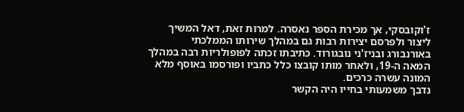ז'וקובסקי, אך מכירת הספר נאסרה. למרות זאת, דאל המשיך ליצור ולפרסם יצירות רבות גם במהלך שירותו הממלכתי באורנבורג ובניז'ני נובגורוד. כתיבתו זכתה לפופולריות רבה במהלך המאה ה-19, ולאחר מותו קובצו כלל כתביו ופורסמו באוסף מלא המונה עשרה כרכים.
נדבך משמעותי בחייו היה הקשר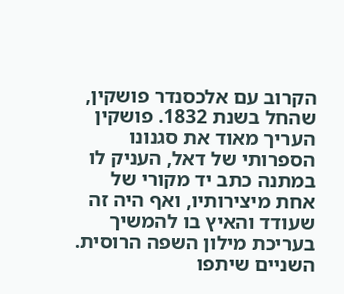הקרוב עם אלכסנדר פושקין, שהחל בשנת 1832. פושקין העריך מאוד את סגנונו הספרותי של דאל, העניק לו במתנה כתב יד מקורי של אחת מיצירותיו, ואף היה זה שעודד והאיץ בו להמשיך בעריכת מילון השפה הרוסית. השניים שיתפו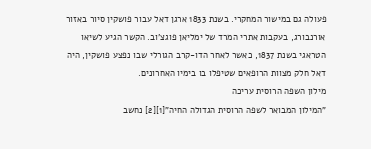פעולה גם במישור המחקרי. בשנת 1833 ארגן דאל עבור פושקין סיור באזור אורנבורג, בעקבות אתרי המרד של ימליאן פוגצ'וב. הקשר הגיע לשיאו הטראגי בשנת 1837, כאשר לאחר הדו-קרב הגורלי שבו נפצע פושקין, היה דאל חלק מצוות הרופאים שטיפלו בו בימיו האחרונים.
מילון השפה הרוסית עריכה
"המילון המבואר לשפה הרוסית הגדולה החיה"[1][2] נחשב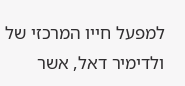למפעל חייו המרכזי של ולדימיר דאל, אשר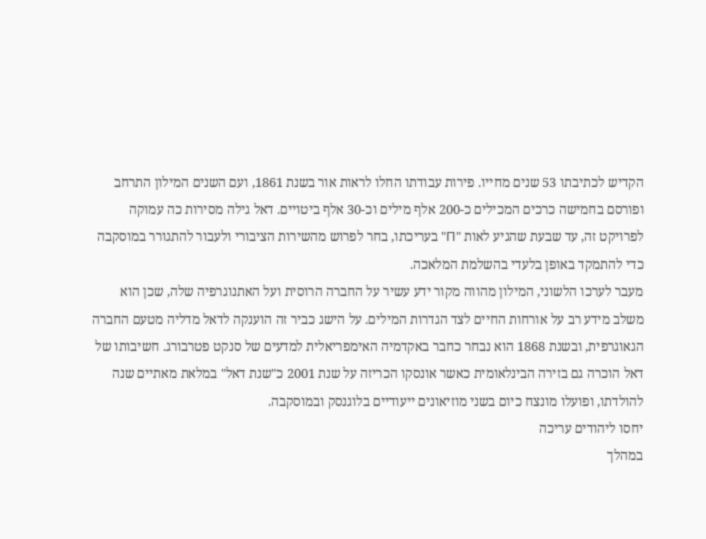הקדיש לכתיבתו 53 שנים מחייו. פירות עבודתו החלו לראות אור בשנת 1861, ועם השנים המילון התרחב ופורסם בחמישה כרכים המכילים כ-200 אלף מילים וכ-30 אלף ביטויים. דאל גילה מסירות כה עמוקה לפרויקט זה, עד שבעת שהגיע לאות "П" בעריכתו, בחר לפרוש מהשירות הציבורי ולעבור להתגורר במוסקבה כדי להתמקד באופן בלעדי בהשלמת המלאכה.
מעבר לערכו הלשוני, המילון מהווה מקור ידע עשיר על החברה הרוסית ועל האתנוגרפיה שלה, שכן הוא משלב מידע רב על אורחות החיים לצד הגדרות המילים. על הישג כביר זה הוענקה לדאל מדליה מטעם החברה הגאוגרפית, ובשנת 1868 הוא נבחר כחבר באקדמיה האימפריאלית למדעים של סנקט פטרבורג. חשיבותו של דאל הוכרה גם בזירה הבינלאומית כאשר אונסקו הכריזה על שנת 2001 כ"שנת דאל" במלאת מאתיים שנה להולדתו, ופועלו מונצח כיום בשני מוזיאונים ייעודיים בלוגנסק ובמוסקבה.
יחסו ליהודים עריכה
במהלך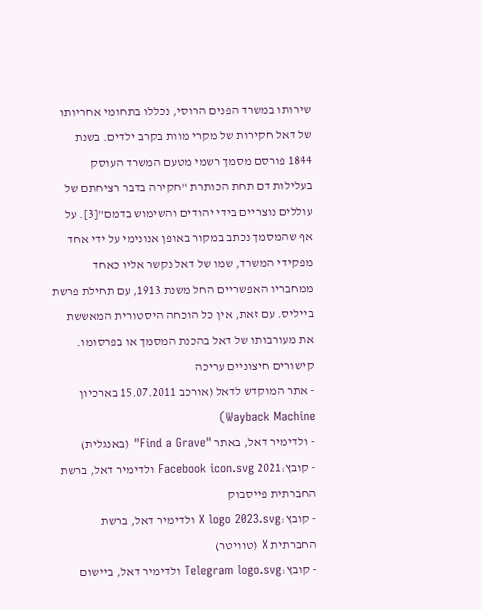שירותו במשרד הפנים הרוסי, נכללו בתחומי אחריותו של דאל חקירות של מקרי מוות בקרב ילדים. בשנת 1844 פורסם מסמך רשמי מטעם המשרד העוסק בעלילות דם תחת הכותרת "חקירה בדבר רציחתם של עוללים נוצריים בידי יהודים והשימוש בדמם"[3]. על אף שהמסמך נכתב במקור באופן אנונימי על ידי אחד מפקידי המשרד, שמו של דאל נקשר אליו כאחד ממחבריו האפשריים החל משנת 1913, עם תחילת פרשת בייליס. עם זאת, אין כל הוכחה היסטורית המאששת את מעורבותו של דאל בהכנת המסמך או בפרסומו.
קישורים חיצוניים עריכה
- אתר המוקדש לדאל (אורכב 15.07.2011 בארכיון Wayback Machine)
- ולדימיר דאל, באתר "Find a Grave" (באנגלית)
- קובץ:2021 Facebook icon.svg ולדימיר דאל, ברשת החברתית פייסבוק
- קובץ:X logo 2023.svg ולדימיר דאל, ברשת החברתית X (טוויטר)
- קובץ:Telegram logo.svg ולדימיר דאל, ביישום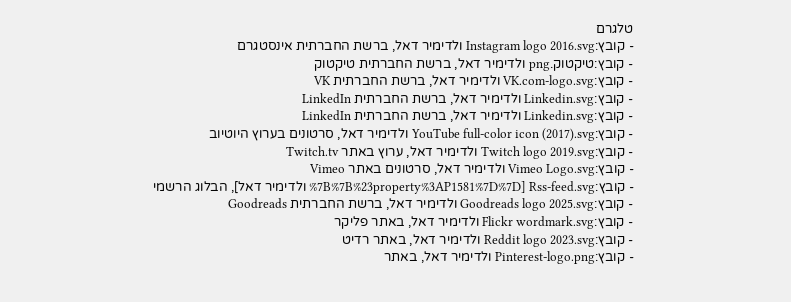טלגרם
- קובץ:Instagram logo 2016.svg ולדימיר דאל, ברשת החברתית אינסטגרם
- קובץ:טיקטוק.png ולדימיר דאל, ברשת החברתית טיקטוק
- קובץ:VK.com-logo.svg ולדימיר דאל, ברשת החברתית VK
- קובץ:Linkedin.svg ולדימיר דאל, ברשת החברתית LinkedIn
- קובץ:Linkedin.svg ולדימיר דאל, ברשת החברתית LinkedIn
- קובץ:YouTube full-color icon (2017).svg ולדימיר דאל, סרטונים בערוץ היוטיוב
- קובץ:Twitch logo 2019.svg ולדימיר דאל, ערוץ באתר Twitch.tv
- קובץ:Vimeo Logo.svg ולדימיר דאל, סרטונים באתר Vimeo
- קובץ:Rss-feed.svg [%7B%7B%23property%3AP1581%7D%7D ולדימיר דאל], הבלוג הרשמי
- קובץ:Goodreads logo 2025.svg ולדימיר דאל, ברשת החברתית Goodreads
- קובץ:Flickr wordmark.svg ולדימיר דאל, באתר פליקר
- קובץ:Reddit logo 2023.svg ולדימיר דאל, באתר רדיט
- קובץ:Pinterest-logo.png ולדימיר דאל, באתר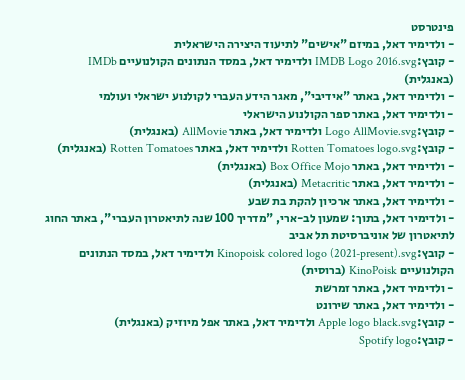פינטרסט
- ולדימיר דאל, במיזם "אישים" לתיעוד היצירה הישראלית
- קובץ:IMDB Logo 2016.svg ולדימיר דאל, במסד הנתונים הקולנועיים IMDb (באנגלית)
- ולדימיר דאל, באתר "אידיבי", מאגר הידע העברי לקולנוע ישראלי ועולמי
- ולדימיר דאל, באתר ספר הקולנוע הישראלי
- קובץ:Logo AllMovie.svg ולדימיר דאל, באתר AllMovie (באנגלית)
- קובץ:Rotten Tomatoes logo.svg ולדימיר דאל, באתר Rotten Tomatoes (באנגלית)
- ולדימיר דאל, באתר Box Office Mojo (באנגלית)
- ולדימיר דאל, באתר Metacritic (באנגלית)
- ולדימיר דאל, באתר ארכיון להקת בת שבע
- ולדימיר דאל, בתוך: שמעון לב-ארי, "מדריך 100 שנה לתיאטרון העברי", באתר החוג לתיאטרון של אוניברסיטת תל אביב
- קובץ:Kinopoisk colored logo (2021-present).svg ולדימיר דאל, במסד הנתונים הקולנועיים KinoPoisk (ברוסית)
- ולדימיר דאל, באתר זמרשת
- ולדימיר דאל, באתר שירונט
- קובץ:Apple logo black.svg ולדימיר דאל, באתר אפל מיוזיק (באנגלית)
- קובץ:Spotify logo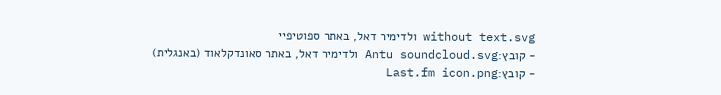without text.svg ולדימיר דאל, באתר ספוטיפיי
- קובץ:Antu soundcloud.svg ולדימיר דאל, באתר סאונדקלאוד (באנגלית)
- קובץ:Last.fm icon.png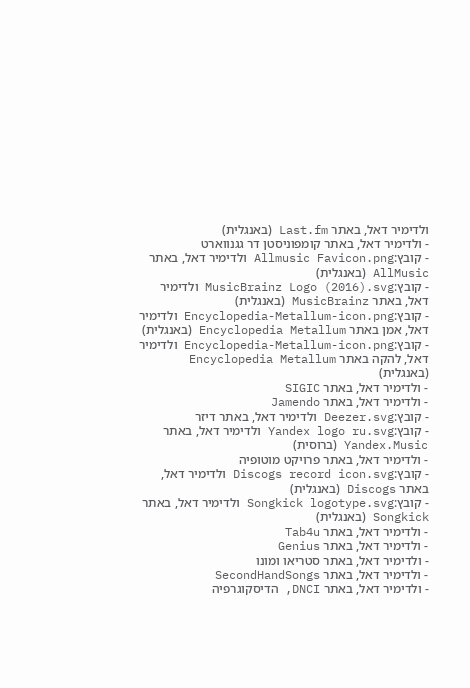ולדימיר דאל, באתר Last.fm (באנגלית)
- ולדימיר דאל, באתר קומפוניסטן דר גגנווארט
- קובץ:Allmusic Favicon.png ולדימיר דאל, באתר AllMusic (באנגלית)
- קובץ:MusicBrainz Logo (2016).svg ולדימיר דאל, באתר MusicBrainz (באנגלית)
- קובץ:Encyclopedia-Metallum-icon.png ולדימיר דאל, אמן באתר Encyclopedia Metallum (באנגלית)
- קובץ:Encyclopedia-Metallum-icon.png ולדימיר דאל, להקה באתר Encyclopedia Metallum (באנגלית)
- ולדימיר דאל, באתר SIGIC
- ולדימיר דאל, באתר Jamendo
- קובץ:Deezer.svg ולדימיר דאל, באתר דיזר
- קובץ:Yandex logo ru.svg ולדימיר דאל, באתר Yandex.Music (ברוסית)
- ולדימיר דאל, באתר פרויקט מוטופיה
- קובץ:Discogs record icon.svg ולדימיר דאל, באתר Discogs (באנגלית)
- קובץ:Songkick logotype.svg ולדימיר דאל, באתר Songkick (באנגלית)
- ולדימיר דאל, באתר Tab4u
- ולדימיר דאל, באתר Genius
- ולדימיר דאל, באתר סטריאו ומונו
- ולדימיר דאל, באתר SecondHandSongs
- ולדימיר דאל, באתר DNCI, הדיסקוגרפיה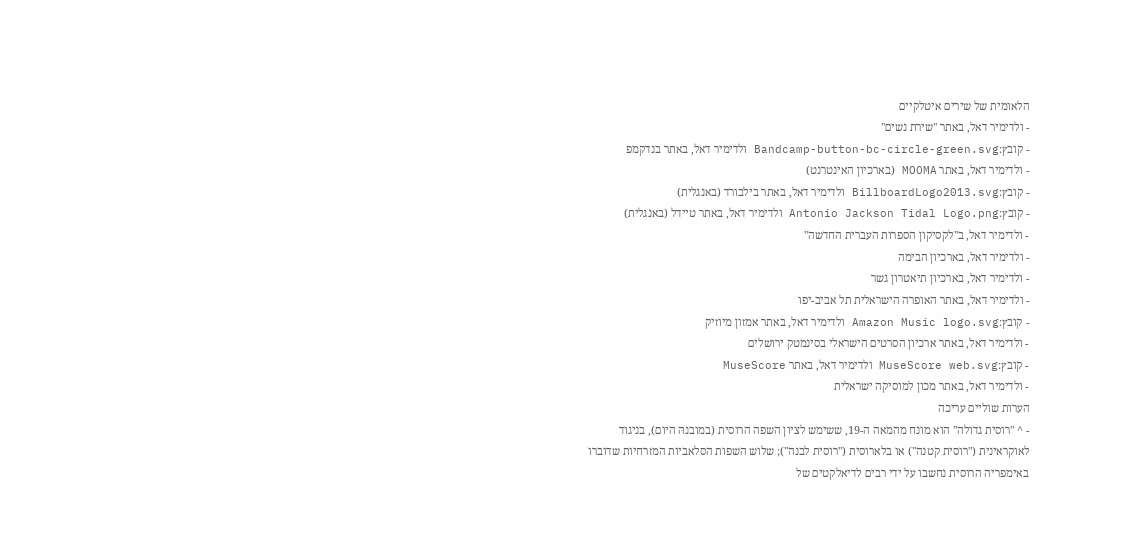הלאומית של שירים איטלקיים
- ולדימיר דאל, באתר "שירת נשים"
- קובץ:Bandcamp-button-bc-circle-green.svg ולדימיר דאל, באתר בנדקמפ
- ולדימיר דאל, באתר MOOMA (בארכיון האינטרנט)
- קובץ:BillboardLogo2013.svg ולדימיר דאל, באתר בילבורד (באנגלית)
- קובץ:Antonio Jackson Tidal Logo.png ולדימיר דאל, באתר טיידל (באנגלית)
- ולדימיר דאל, ב"לקסיקון הספרות העברית החדשה"
- ולדימיר דאל, בארכיון הבימה
- ולדימיר דאל, בארכיון תיאטרון גשר
- ולדימיר דאל, באתר האופרה הישראלית תל אביב-יפו
- קובץ:Amazon Music logo.svg ולדימיר דאל, באתר אמזון מיוזיק
- ולדימיר דאל, באתר ארכיון הסרטים הישראלי בסינמטק ירושלים
- קובץ:MuseScore web.svg ולדימיר דאל, באתר MuseScore
- ולדימיר דאל, באתר מכון למוסיקה ישראלית
הערות שוליים עריכה
- ^ "רוסית גדולה" הוא מונח מהמאה ה-19, ששימש לציון השפה הרוסית (במובנהּ היום), בניגוד לאוקראינית ("רוסית קטנה") או בלארוסית ("רוסית לבנה"); שלוש השפות הסלאביות המזרחיות שדוברו באימפריה הרוסית נחשבו על ידי רבים לדיאלקטים של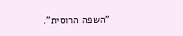"השפה הרוסית".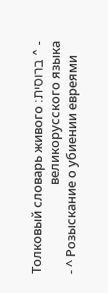- ^ ברוסית: Толковый словарь живого великорусского языка
- ^ Розыскание о убиении евреями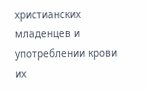христианских младенцев и употреблении крови их